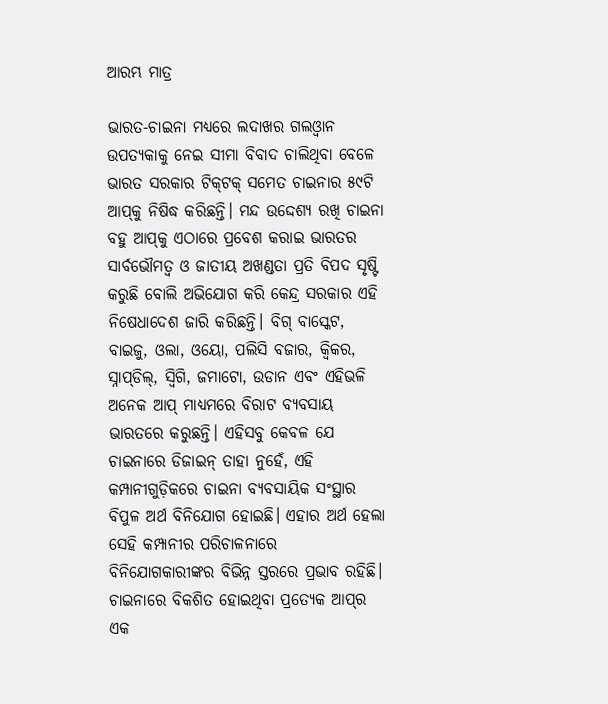ଆରମ୍ଭ ମାତ୍ର

ଭାରତ-ଚାଇନା ମଧ୍ୟରେ ଲଦାଖର ଗଲଓ୍ବାନ ଉପତ୍ୟକାକୁ ନେଇ ସୀମା ବିବାଦ ଚାଲିଥିବା ବେଳେ ଭାରତ ସରକାର ଟିକ୍‌ଟକ୍‌ ସମେତ ଚାଇନାର ୫୯ଟି ଆପ୍‌କୁ ନିଷିଦ୍ଧ କରିଛନ୍ତି। ମନ୍ଦ ଉଦ୍ଦେଶ୍ୟ ରଖି ଚାଇନା ବହୁ ଆପ୍‌କୁ ଏଠାରେ ପ୍ରବେଶ କରାଇ ଭାରତର ସାର୍ବଭୌମତ୍ୱ ଓ ଜାତୀୟ ଅଖଣ୍ଡତା ପ୍ରତି ବିପଦ ସୃଷ୍ଟି କରୁଛି ବୋଲି ଅଭିଯୋଗ କରି କେନ୍ଦ୍ର ସରକାର ଏହି ନିଷେଧାଦେଶ ଜାରି କରିଛନ୍ତି। ବିଗ୍‌ ବାସ୍କେଟ, ବାଇଜୁ, ଓଲା, ଓୟୋ, ପଲିସି ବଜାର, କ୍ୱିକର, ସ୍ନାପ୍‌ଡିଲ୍‌, ସ୍ବିଗି, ଜମାଟୋ, ଉଡାନ ଏବଂ ଏହିଭଳି ଅନେକ ଆପ୍‌ ମାଧ୍ୟମରେ ବିରାଟ ବ୍ୟବସାୟ ଭାରତରେ କରୁଛନ୍ତି। ଏହିସବୁ କେବଳ ଯେ ଚାଇନାରେ ଡିଜାଇନ୍‌ ତାହା ନୁହେଁ, ଏହି କମ୍ପାନୀଗୁଡ଼ିକରେ ଚାଇନା ବ୍ୟବସାୟିକ ସଂସ୍ଥାର ବିପୁଳ ଅର୍ଥ ବିନିଯୋଗ ହୋଇଛି। ଏହାର ଅର୍ଥ ହେଲା ସେହି କମ୍ପାନୀର ପରିଚାଳନାରେ ବିନିଯୋଗକାରୀଙ୍କର ବିଭିନ୍ନ ସ୍ତରରେ ପ୍ରଭାବ ରହିଛି। ଚାଇନାରେ ବିକଶିତ ହୋଇଥିବା ପ୍ରତ୍ୟେକ ଆପ୍‌ର ଏକ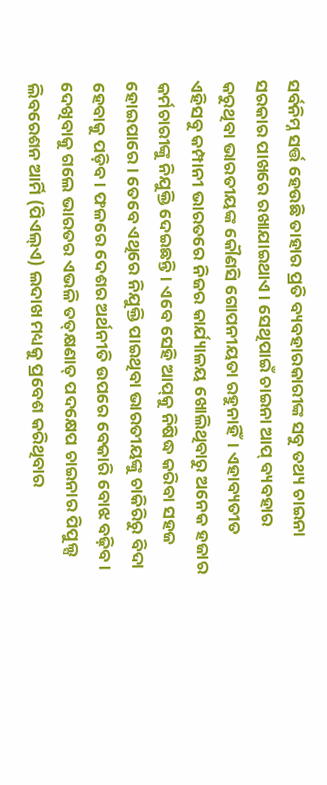ସର୍ବନିମ୍ନ ସର୍ତ୍ତ ହେଉଛି ତାହାର ପ୍ରତି ବ୍ୟବହାରକାରୀଙ୍କ ସବୁ ତଥ୍ୟ ଚାଇନା ସରକାର ପାଖରେ ରଖାଯାଇଥାଏ। ସେଥିପାଇଁ ଚାଇନା ଆପ୍‌ ବ୍ୟବହାର କରୁଥିବା ଭାରତୀୟଙ୍କ କୌଣସି ଗୋପନୀୟତା ରହୁନାହିଁ। ଏହାବ୍ୟତୀତ ଏହିସବୁ କମ୍ପାନୀ ଭାରତରେ ନିଜର କାର୍ଯ୍ୟାଳୟ ଖୋଲିଥିବାରୁ ଅନେକ ହଜାର କର୍ମଚାରୀଙ୍କୁ ନିଯୁକ୍ତି ଦେଇଛନ୍ତି। ଏବେ ସେହି ଆପ୍‌କୁ ନିଷିଦ୍ଧ କରିବା ସହଜ ହୋଇପାରେ। ତେବେ ଏଥିରେ ନିଯୁକ୍ତି ପାଇଥିବା ଭାରତୀୟଙ୍କୁ ଚାକିରିରୁ ବିଦା ହେବାକୁ ପଡ଼ିବ। ଫଳରେ ଦେଶର ଅର୍ଥନୀତି ଉପରେ ବେକାରି ବୋଝ ବଢ଼ିବ।
ଦେଖିବାକୁ ଗଲେ ଭାରତର ଏଭଳି ତତ୍‌କ୍ଷଣାତ୍‌ ପଦକ୍ଷେପ ଚାଇନାର ପିପୁଲ୍ସ ଲିବରେଶନ ଆର୍ମି (ପିଏଲ୍‌ଏ) ଲଦାଖ ମଧ୍ୟକୁ ପ୍ରବେଶ କରିଥିବାର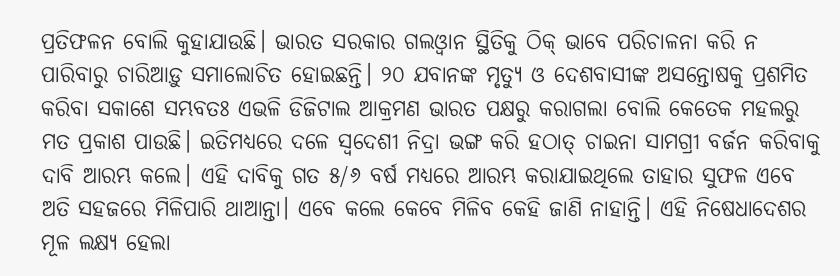ପ୍ରତିଫଳନ ବୋଲି କୁହାଯାଉଛି। ଭାରତ ସରକାର ଗଲଓ୍ବାନ ସ୍ଥିତିକୁ ଠିକ୍‌ ଭାବେ ପରିଚାଳନା କରି ନ ପାରିବାରୁ ଚାରିଆଡ଼ୁ ସମାଲୋଚିତ ହୋଇଛନ୍ତି। ୨୦ ଯବାନଙ୍କ ମୃତ୍ୟୁ ଓ ଦେଶବାସୀଙ୍କ ଅସନ୍ତୋଷକୁ ପ୍ରଶମିତ କରିବା ସକାଶେ ସମ୍ଭବତଃ ଏଭଳି ଡିଜିଟାଲ ଆକ୍ରମଣ ଭାରତ ପକ୍ଷରୁ କରାଗଲା ବୋଲି କେତେକ ମହଲରୁ ମତ ପ୍ରକାଶ ପାଉଛି। ଇତିମଧ୍ୟରେ ଦଳେ ସ୍ବଦେଶୀ ନିଦ୍ରା ଭଙ୍ଗ କରି ହଠାତ୍‌ ଚାଇନା ସାମଗ୍ରୀ ବର୍ଜନ କରିବାକୁ ଦାବି ଆରମ୍ଭ କଲେ। ଏହି ଦାବିକୁ ଗତ ୫/୬ ବର୍ଷ ମଧ୍ୟରେ ଆରମ୍ଭ କରାଯାଇଥିଲେ ତାହାର ସୁଫଳ ଏବେ ଅତି ସହଜରେ ମିଳିପାରି ଥାଆନ୍ତା। ଏବେ କଲେ କେବେ ମିଳିବ କେହି ଜାଣି ନାହାନ୍ତି। ଏହି ନିଷେଧାଦେଶର ମୂଳ ଲକ୍ଷ୍ୟ ହେଲା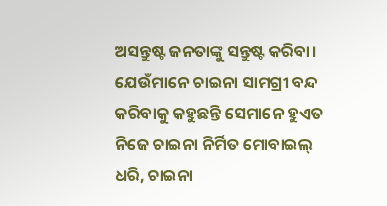ଅସନ୍ତୁଷ୍ଟ ଜନତାଙ୍କୁ ସନ୍ତୁଷ୍ଟ କରିବା। ଯେଉଁମାନେ ଚାଇନା ସାମଗ୍ରୀ ବନ୍ଦ କରିବାକୁ କହୁଛନ୍ତି ସେମାନେ ହୁଏତ ନିଜେ ଚାଇନା ନିର୍ମିତ ମୋବାଇଲ୍‌ ଧରି, ଚାଇନା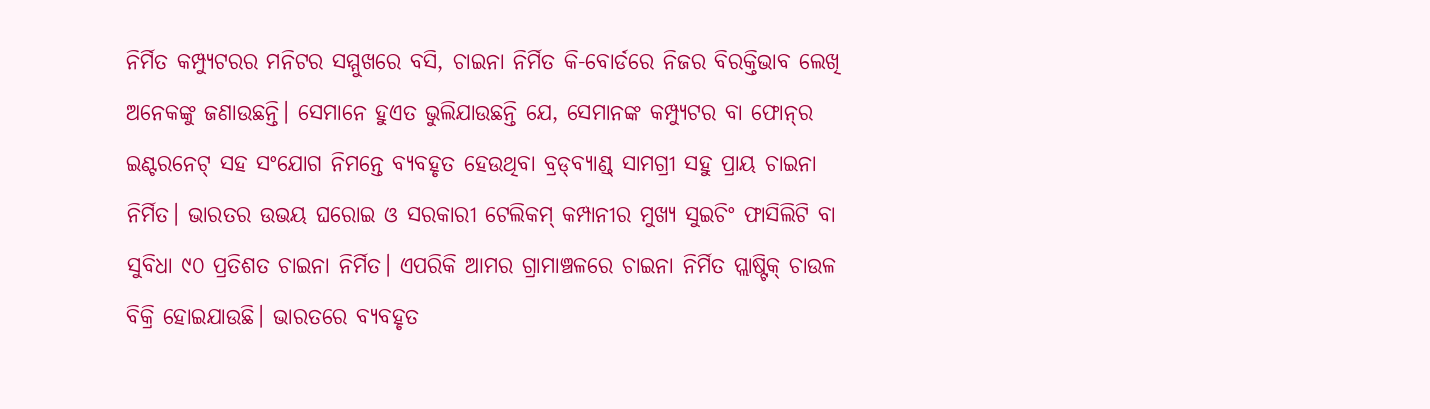ନିର୍ମିତ କମ୍ପ୍ୟୁଟରର ମନିଟର ସମ୍ମୁଖରେ ବସି, ଚାଇନା ନିର୍ମିତ କି-ବୋର୍ଡରେ ନିଜର ବିରକ୍ତିଭାବ ଲେଖି ଅନେକଙ୍କୁ ଜଣାଉଛନ୍ତି। ସେମାନେ ହୁଏତ ଭୁଲିଯାଉଛନ୍ତି ଯେ, ସେମାନଙ୍କ କମ୍ପ୍ୟୁଟର ବା ଫୋନ୍‌ର ଇଣ୍ଟରନେଟ୍‌ ସହ ସଂଯୋଗ ନିମନ୍ତେ ବ୍ୟବହୃତ ହେଉଥିବା ବ୍ରଡ୍‌ବ୍ୟାଣ୍ଡ୍‌ ସାମଗ୍ରୀ ସହୁ ପ୍ରାୟ ଚାଇନା ନିର୍ମିତ। ଭାରତର ଉଭୟ ଘରୋଇ ଓ ସରକାରୀ ଟେଲିକମ୍‌ କମ୍ପାନୀର ମୁଖ୍ୟ ସୁଇଚିଂ ଫାସିଲିଟି ବା ସୁବିଧା ୯୦ ପ୍ରତିଶତ ଚାଇନା ନିର୍ମିତ। ଏପରିକି ଆମର ଗ୍ରାମାଞ୍ଚଳରେ ଚାଇନା ନିର୍ମିତ ପ୍ଲାଷ୍ଟିକ୍‌ ଚାଉଳ ବିକ୍ରି ହୋଇଯାଉଛି। ଭାରତରେ ବ୍ୟବହୃତ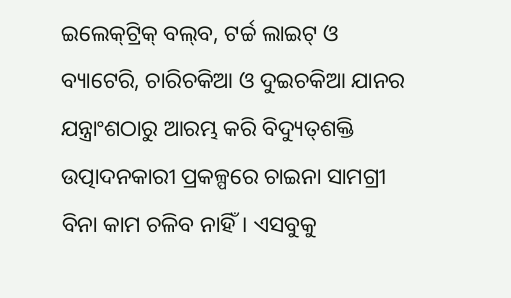ଇଲେକ୍‌ଟ୍ରିକ୍‌ ବଲ୍‌ବ, ଟର୍ଚ୍ଚ ଲାଇଟ୍‌ ଓ ବ୍ୟାଟେରି, ଚାରିଚକିଆ ଓ ଦୁଇଚକିଆ ଯାନର ଯନ୍ତ୍ରାଂଶଠାରୁ ଆରମ୍ଭ କରି ବିଦ୍ୟୁତ୍‌ଶକ୍ତି ଉତ୍ପାଦନକାରୀ ପ୍ରକଳ୍ପରେ ଚାଇନା ସାମଗ୍ରୀ ବିନା କାମ ଚଳିବ ନାହିଁ। ଏସବୁକୁ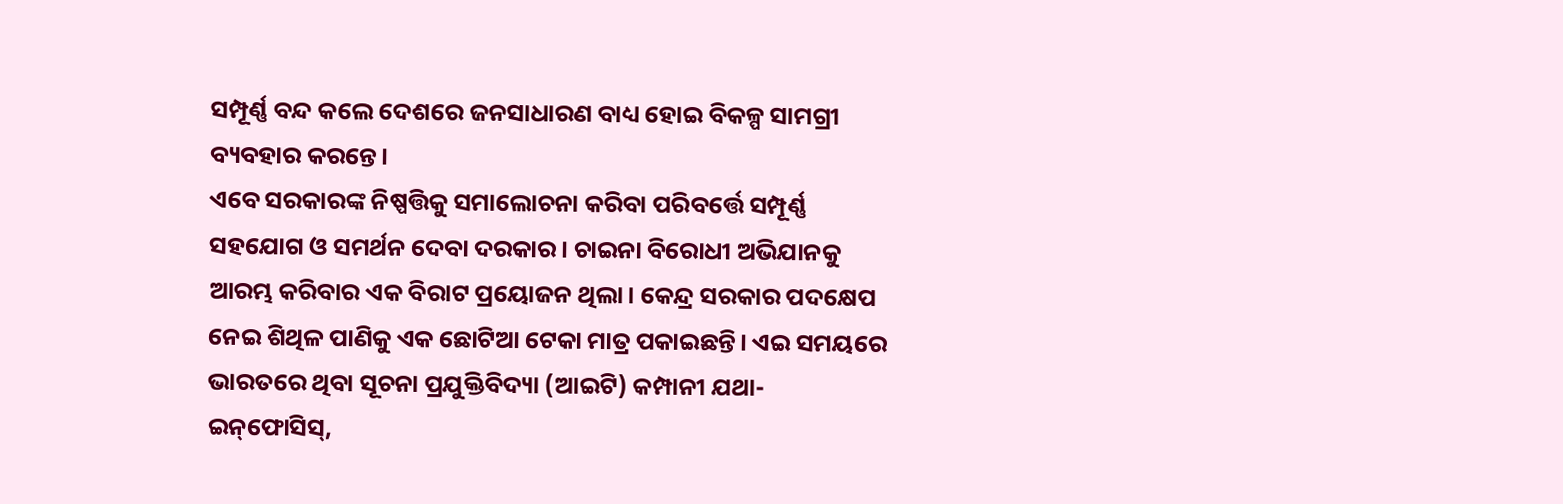ସମ୍ପୂର୍ଣ୍ଣ ବନ୍ଦ କଲେ ଦେଶରେ ଜନସାଧାରଣ ବାଧ୍ୟ ହୋଇ ବିକଳ୍ପ ସାମଗ୍ରୀ ବ୍ୟବହାର କରନ୍ତେ।
ଏବେ ସରକାରଙ୍କ ନିଷ୍ପତ୍ତିକୁ ସମାଲୋଚନା କରିବା ପରିବର୍ତ୍ତେ ସମ୍ପୂର୍ଣ୍ଣ ସହଯୋଗ ଓ ସମର୍ଥନ ଦେବା ଦରକାର। ଚାଇନା ବିରୋଧୀ ଅଭିଯାନକୁ ଆରମ୍ଭ କରିବାର ଏକ ବିରାଟ ପ୍ରୟୋଜନ ଥିଲା। କେନ୍ଦ୍ର ସରକାର ପଦକ୍ଷେପ ନେଇ ଶିଥିଳ ପାଣିକୁ ଏକ ଛୋଟିଆ ଟେକା ମାତ୍ର ପକାଇଛନ୍ତି। ଏଇ ସମୟରେ ଭାରତରେ ଥିବା ସୂଚନା ପ୍ରଯୁକ୍ତିବିଦ୍ୟା (ଆଇଟି) କମ୍ପାନୀ ଯଥା- ଇନ୍‌ଫୋସିସ୍‌,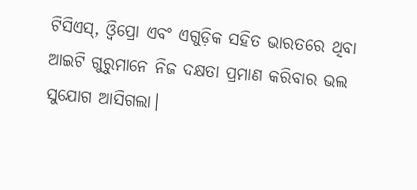ଟିସିଏସ୍‌, ଓ୍ବିପ୍ରୋ ଏବଂ ଏଗୁଡ଼ିକ ସହିତ ଭାରତରେ ଥିବା ଆଇଟି ଗୁରୁମାନେ ନିଜ ଦକ୍ଷତା ପ୍ରମାଣ କରିବାର ଭଲ ସୁଯୋଗ ଆସିଗଲା।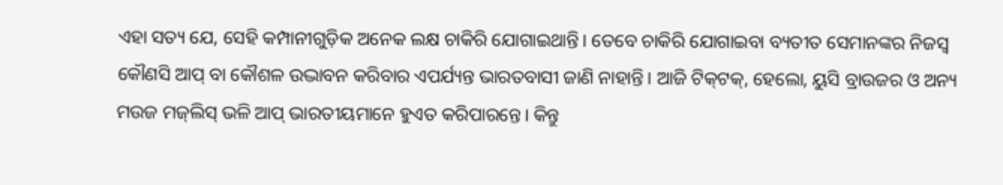ଏହା ସତ୍ୟ ଯେ, ସେହି କମ୍ପାନୀଗୁଡ଼ିକ ଅନେକ ଲକ୍ଷ ଚାକିରି ଯୋଗାଇଥାନ୍ତି। ତେବେ ଚାକିରି ଯୋଗାଇବା ବ୍ୟତୀତ ସେମାନଙ୍କର ନିଜସ୍ବ କୌଣସି ଆପ୍‌ ବା କୌଶଳ ଉଦ୍ଭାବନ କରିବାର ଏପର୍ଯ୍ୟନ୍ତ ଭାରତବାସୀ ଜାଣି ନାହାନ୍ତି। ଆଜି ଟିକ୍‌ଟକ୍‌, ହେଲୋ, ୟୁସି ବ୍ରାଉଜର ଓ ଅନ୍ୟ ମଉଜ ମଜ୍‌ଲିସ୍‌ ଭଳି ଆପ୍‌ ଭାରତୀୟମାନେ ହୁଏତ କରିପାରନ୍ତେ। କିନ୍ତୁ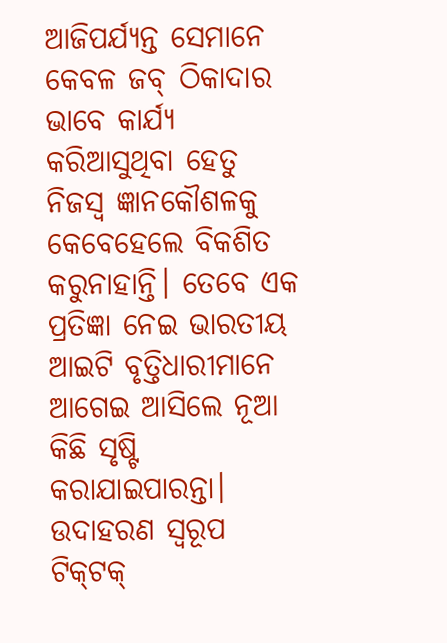ଆଜିପର୍ଯ୍ୟନ୍ତ ସେମାନେ କେବଳ ଜବ୍‌ ଠିକାଦାର ଭାବେ କାର୍ଯ୍ୟ କରିଆସୁଥିବା ହେତୁ ନିଜସ୍ବ ଜ୍ଞାନକୌଶଳକୁ କେବେହେଲେ ବିକଶିତ କରୁନାହାନ୍ତି। ତେବେ ଏକ ପ୍ରତିଜ୍ଞା ନେଇ ଭାରତୀୟ ଆଇଟି ବୃତ୍ତିଧାରୀମାନେ ଆଗେଇ ଆସିଲେ ନୂଆ କିଛି ସୃଷ୍ଟି କରାଯାଇପାରନ୍ତା। ଉଦାହରଣ ସ୍ବରୂପ ଟିକ୍‌ଟକ୍‌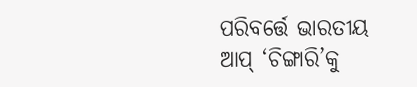ପରିବର୍ତ୍ତେ ଭାରତୀୟ ଆପ୍‌ ‘ଚିଙ୍ଗାରି’କୁ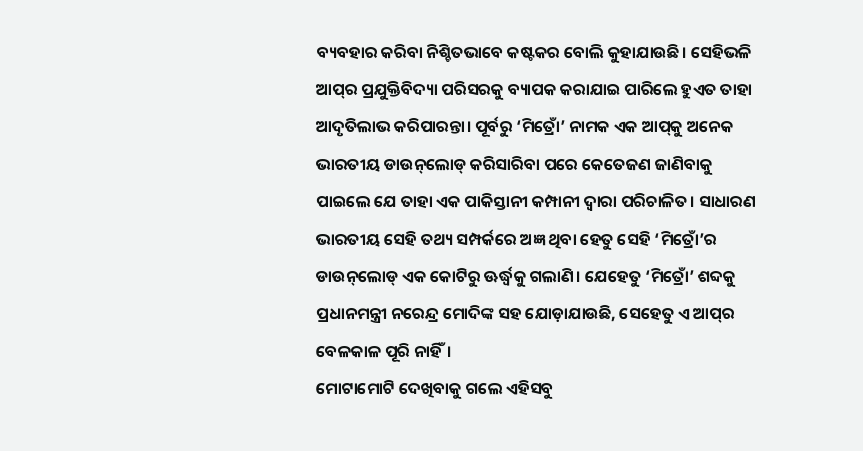ବ୍ୟବହାର କରିବା ନିଶ୍ଚିତଭାବେ କଷ୍ଟକର ବୋଲି କୁହାଯାଉଛି। ସେହିଭଳି ଆପ୍‌ର ପ୍ରଯୁକ୍ତିବିଦ୍ୟା ପରିସରକୁ ବ୍ୟାପକ କରାଯାଇ ପାରିଲେ ହୁଏତ ତାହା ଆଦୃତିଲାଭ କରିପାରନ୍ତା। ପୂର୍ବରୁ ‘ମିତ୍ରୋଁ’ ନାମକ ଏକ ଆପ୍‌କୁ ଅନେକ ଭାରତୀୟ ଡାଉନ୍‌ଲୋଡ୍‌ କରିସାରିବା ପରେ କେତେଜଣ ଜାଣିବାକୁ ପାଇଲେ ଯେ ତାହା ଏକ ପାକିସ୍ତାନୀ କମ୍ପାନୀ ଦ୍ୱାରା ପରିଚାଳିତ। ସାଧାରଣ ଭାରତୀୟ ସେହି ତଥ୍ୟ ସମ୍ପର୍କରେ ଅଜ୍ଞ ଥିବା ହେତୁ ସେହି ‘ମିତ୍ରୋଁ’ର ଡାଉନ୍‌ଲୋଡ୍‌ ଏକ କୋଟିରୁ ଊର୍ଦ୍ଧ୍ୱକୁ ଗଲାଣି। ଯେହେତୁ ‘ମିତ୍ରୋଁ’ ଶବ୍ଦକୁ ପ୍ରଧାନମନ୍ତ୍ରୀ ନରେନ୍ଦ୍ର ମୋଦିଙ୍କ ସହ ଯୋଡ଼ାଯାଉଛି, ସେହେତୁ ଏ ଆପ୍‌ର ବେଳକାଳ ପୂରି ନାହିଁ।
ମୋଟାମୋଟି ଦେଖିବାକୁ ଗଲେ ଏହିସବୁ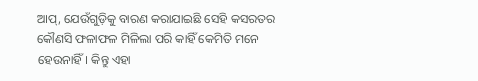ଆପ୍‌, ଯେଉଁଗୁଡ଼ିକୁ ବାରଣ କରାଯାଇଛି ସେହି କସରତର କୌଣସି ଫଳାଫଳ ମିଳିଲା ପରି କାହିଁ କେମିତି ମନେ ହେଉନାହିଁ। କିନ୍ତୁ ଏହା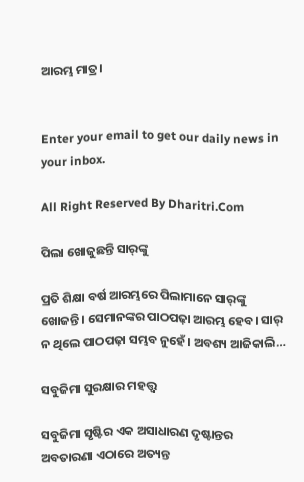ଆରମ୍ଭ ମାତ୍ର।


Enter your email to get our daily news in your inbox.

All Right Reserved By Dharitri.Com

ପିଲା ଖୋଜୁଛନ୍ତି ସାର୍‌ଙ୍କୁ

ପ୍ରତି ଶିକ୍ଷା ବର୍ଷ ଆରମ୍ଭରେ ପିଲାମାନେ ସାର୍‌ଙ୍କୁ ଖୋଜନ୍ତି। ସେମାନଙ୍କର ପାଠପଢ଼ା ଆରମ୍ଭ ହେବ। ସାର୍‌ ନ ଥିଲେ ପାଠପଢ଼ା ସମ୍ଭବ ନୁହେଁ। ଅବଶ୍ୟ ଆଜିକାଲି…

ସବୁଜିମା ସୁରକ୍ଷାର ମହତ୍ତ୍ୱ

ସବୁଜିମା ସୃଷ୍ଟିର ଏକ ଅସାଧାରଣ ଦୃଷ୍ଟାନ୍ତର ଅବତାରଣା ଏଠାରେ ଅତ୍ୟନ୍ତ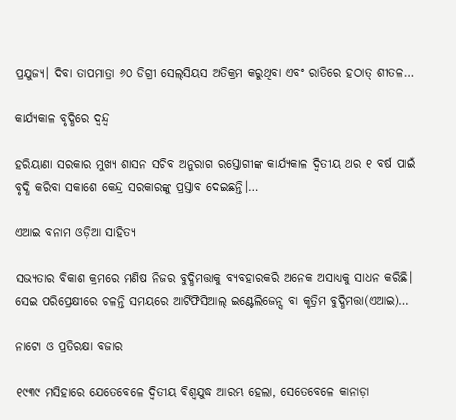ପ୍ରଯୁଜ୍ୟ। ଦିବା ତାପମାତ୍ରା ୬୦ ଡିଗ୍ରୀ ସେଲ୍‌ସିୟସ ଅତିକ୍ରମ କରୁଥିବା ଏବଂ ରାତିରେ ହଠାତ୍‌ ଶୀତଳ…

କାର୍ଯ୍ୟକାଳ ବୃଦ୍ଧିରେ ଦ୍ୱନ୍ଦ୍ୱ

ହରିୟାଣା ସରକାର ମୁଖ୍ୟ ଶାସନ ସଚିବ ଅନୁରାଗ ରସ୍ତୋଗୀଙ୍କ କାର୍ଯ୍ୟକାଳ ଦ୍ୱିତୀୟ ଥର ୧ ବର୍ଷ ପାଇଁ ବୃଦ୍ଧି କରିବା ସକାଶେ କେନ୍ଦ୍ର ସରକାରଙ୍କୁ ପ୍ରସ୍ତାବ ଦେଇଛନ୍ତି।…

ଏଆଇ ବନାମ ଓଡ଼ିଆ ସାହିତ୍ୟ

ସଭ୍ୟତାର ବିକାଶ କ୍ରମରେ ମଣିଷ ନିଜର ବୁଦ୍ଧିମତ୍ତାକୁ ବ୍ୟବହାରକରି ଅନେକ ଅସାଧ୍ୟକୁ ସାଧନ କରିଛି। ସେଇ ପରିପ୍ରେକ୍ଷୀରେ ଚଳନ୍ତି ସମୟରେ ଆର୍ଟିଫିସିଆଲ୍‌ ଇଣ୍ଟେଲିଜେନ୍ସ ବା କୃତ୍ରିମ ବୁଦ୍ଧିମତ୍ତା(ଏଆଇ)…

ନାଟୋ ଓ ପ୍ରତିରକ୍ଷା ବଜାର

୧୯୩୯ ମସିହାରେ ଯେତେବେଳେ ଦ୍ୱିତୀୟ ବିଶ୍ୱଯୁଦ୍ଧ ଆରମ୍ଭ ହେଲା, ସେତେବେଳେ କାନାଡ଼ା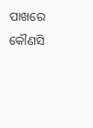ପାଖରେ କୌଣସି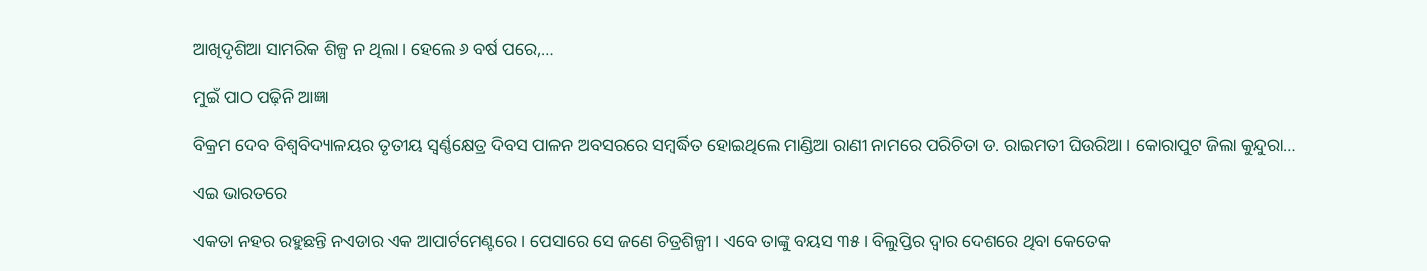ଆଖିଦୃଶିଆ ସାମରିକ ଶିଳ୍ପ ନ ଥିଲା। ହେଲେ ୬ ବର୍ଷ ପରେ,…

ମୁଇଁ ପାଠ ପଢ଼ିନି ଆଜ୍ଞା

ବିକ୍ରମ ଦେବ ବିଶ୍ବବିଦ୍ୟାଳୟର ତୃତୀୟ ସ୍ବର୍ଣ୍ଣକ୍ଷେତ୍ର ଦିବସ ପାଳନ ଅବସରରେ ସମ୍ବର୍ଦ୍ଧିତ ହୋଇଥିଲେ ମାଣ୍ଡିଆ ରାଣୀ ନାମରେ ପରିଚିତା ଡ. ରାଇମତୀ ଘିଉରିଆ। କୋରାପୁଟ ଜିଲା କୁନ୍ଦୁରା…

ଏଇ ଭାରତରେ

ଏକତା ନହର ରହୁଛନ୍ତି ନଏଡାର ଏକ ଆପାର୍ଟମେଣ୍ଟରେ। ପେସାରେ ସେ ଜଣେ ଚିତ୍ରଶିଳ୍ପୀ। ଏବେ ତାଙ୍କୁ ବୟସ ୩୫। ବିଲୁପ୍ତିର ଦ୍ୱାର ଦେଶରେ ଥିବା କେତେକ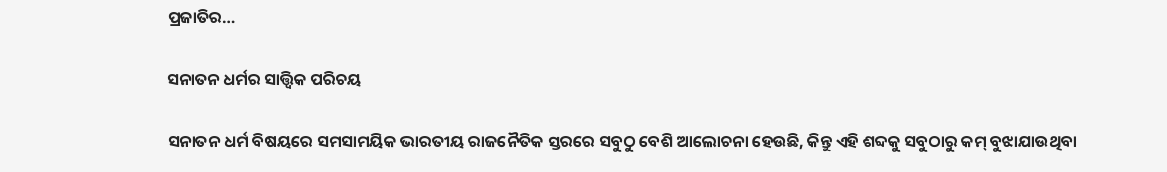ପ୍ରଜାତିର…

ସନାତନ ଧର୍ମର ସାତ୍ତ୍ୱିକ ପରିଚୟ

ସନାତନ ଧର୍ମ ବିଷୟରେ ସମସାମୟିକ ଭାରତୀୟ ରାଜନୈତିକ ସ୍ତରରେ ସବୁଠୁ ବେଶି ଆଲୋଚନା ହେଉଛି, କିନ୍ତୁ ଏହି ଶବ୍ଦକୁ ସବୁଠାରୁ କମ୍‌ ବୁଝାଯାଉଥିବା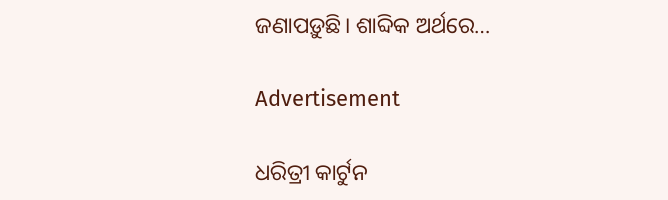ଜଣାପଡ଼ୁଛି। ଶାବ୍ଦିକ ଅର୍ଥରେ…

Advertisement

ଧରିତ୍ରୀ କାର୍ଟୁନ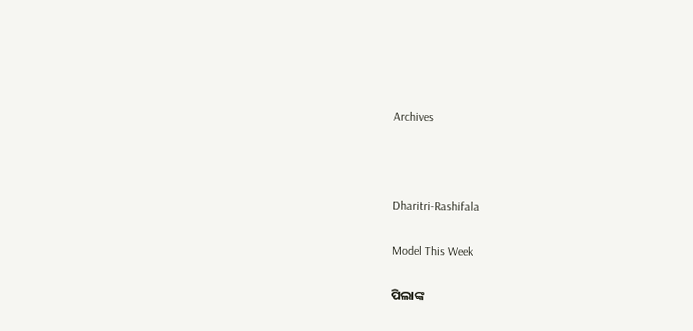Archives



Dharitri-Rashifala

Model This Week

ପିଲାଙ୍କ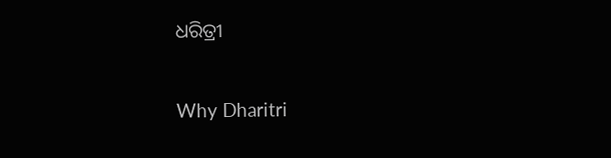ଧରିତ୍ରୀ

Why Dharitri